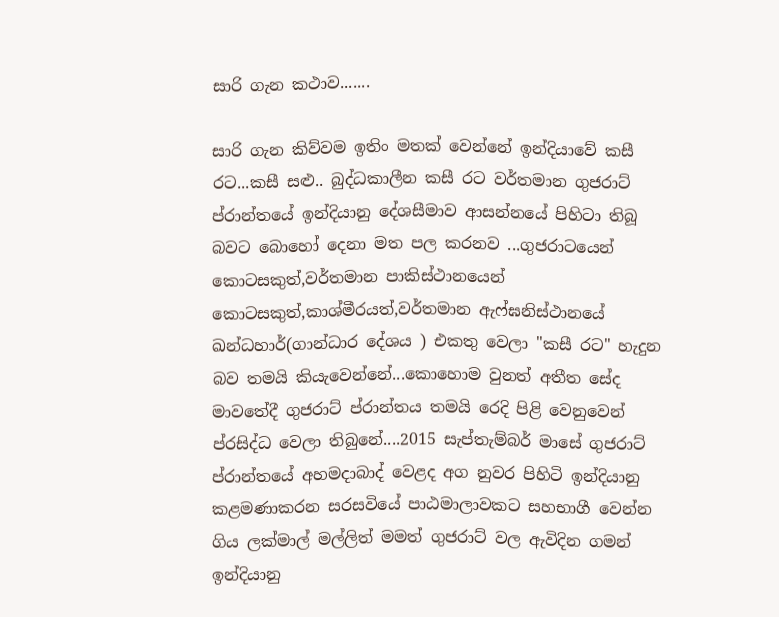සාරි ගැන කථාව.......

සාරි ගැන කිව්වම ඉතිං මතක් වෙන්නේ ඉන්දියාවේ කසී රට...කසී සළු.. බුද්ධකාලීන කසී රට වර්තමාන ගුජරාට් ප්රාන්තයේ ඉන්දියානු දේශසීමාව ආසන්නයේ පිහිටා තිබූ බවට බොහෝ දෙනා මත පල කරනව ...ගුජරාටයෙන් කොටසකුත්,වර්තමාන පාකිස්ථානයෙන් කොටසකුත්,කාශ්මීරයත්,වර්තමාන ඇෆ්ඝනිස්ථානයේ ඛන්ධහාර්(ගාන්ධාර දේශය ) එකතු වෙලා "කසී රට" හැදුන බව තමයි කියැවෙන්නේ...කොහොම වුනත් අතීත සේද මාවතේදී ගුජරාට් ප්රාන්තය තමයි රෙදි පිළි වෙනුවෙන් ප්රසිද්ධ වෙලා තිබුනේ....2015 සැප්තැම්බර් මාසේ ගුජරාට් ප්රාන්තයේ අහමදාබාද් වෙළද අග නුවර පිහිටි ඉන්දියානු කළමණාකරන සරසවියේ පාඨමාලාවකට සහභාගී වෙන්න ගිය ලක්මාල් මල්ලිත් මමත් ගුජරාට් වල ඇවිදින ගමන් ඉන්දියානු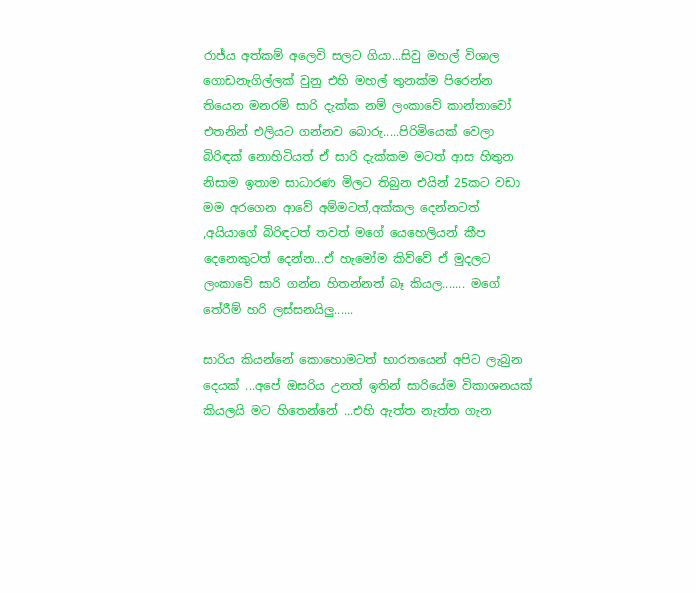රාජ්ය අත්කම් අලෙවි සලට ගියා...සිවු මහල් විශාල ගොඩනැගිල්ලක් වුනු එහි මහල් තුනක්ම පිරෙන්න තියෙන මනරම් සාරි දැක්ක නම් ලංකාවේ කාන්තාවෝ එතනින් එලියට ගන්නව බොරු.....පිරිමියෙක් වෙලා බිරිඳක් නොහිටියත් ඒ සාරි දැක්කම මටත් ආස හිතුන නිසාම ඉතාම සාධාරණ මිලට තිබුන එයින් 25කට වඩා මම අරගෙන ආවේ අම්මටත්,අක්කල දෙන්නටත් ,අයියාගේ බිරිඳටත් තවත් මගේ යෙහෙලියන් කීප දෙනෙකුටත් දෙන්න...ඒ හැමෝම කිව්වේ ඒ මුදලට ලංකාවේ සාරි ගන්න හිතන්නත් බෑ කියල....... මගේ තේරීම් හරි ලස්සනයිලු......

සාරිය කියන්නේ කොහොමටත් භාරතයෙන් අපිට ලැබුන දෙයක් ...අපේ ඔසරිය උනත් ඉතින් සාරියේම විකාශනයක් කියලයි මට හිතෙන්නේ ...එහි ඇත්ත නැත්ත ගැන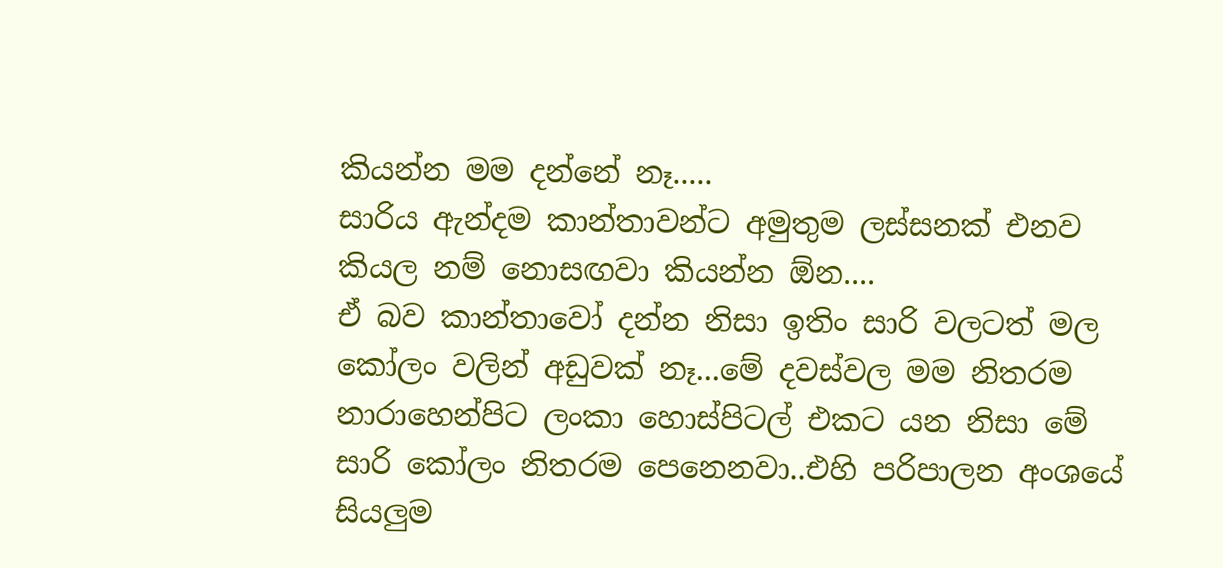කියන්න මම දන්නේ නෑ.....
සාරිය ඇන්දම කාන්තාවන්ට අමුතුම ලස්සනක් එනව කියල නම් නොසඟවා කියන්න ඕන....
ඒ බව කාන්තාවෝ දන්න නිසා ඉතිං සාරි වලටත් මල කෝලං වලින් අඩුවක් නෑ...මේ දවස්වල මම නිතරම නාරාහෙන්පිට ලංකා හොස්පිටල් එකට යන නිසා මේ සාරි කෝලං නිතරම පෙනෙනවා..එහි පරිපාලන අංශයේ සියලුම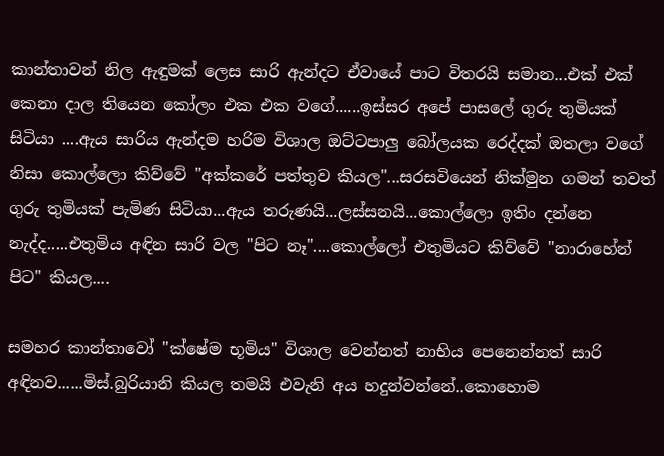කාන්තාවන් නිල ඇඳුමක් ලෙස සාරි ඇන්දට ඒවායේ පාට විතරයි සමාන...එක් එක් කෙනා දාල තියෙන කෝලං එක එක වගේ......ඉස්සර අපේ පාසලේ ගුරු තුමියක් සිටියා ....ඇය සාරිය ඇන්දම හරිම විශාල ඔට්ටපාලු බෝලයක රෙද්දක් ඔතලා වගේ නිසා කොල්ලො කිව්වේ "අක්කරේ පත්තුව කියල"...සරසවියෙන් නික්මුන ගමන් තවත් ගුරු තුමියක් පැමිණ සිටියා...ඇය තරුණයි...ලස්සනයි...කොල්ලො ඉතිං දන්නෙ නැද්ද.....එතුමිය අඳින සාරි වල "පිට නෑ"....කොල්ලෝ එතුමියට කිව්වේ "නාරාහේන් පිට" කියල....

සමහර කාන්තාවෝ "ක්ෂේම භූමිය" විශාල වෙන්නත් නාභිය පෙනෙන්නත් සාරි අඳිනව......මිස්.බුරියානි කියල තමයි එවැනි අය හදුන්වන්නේ..කොහොම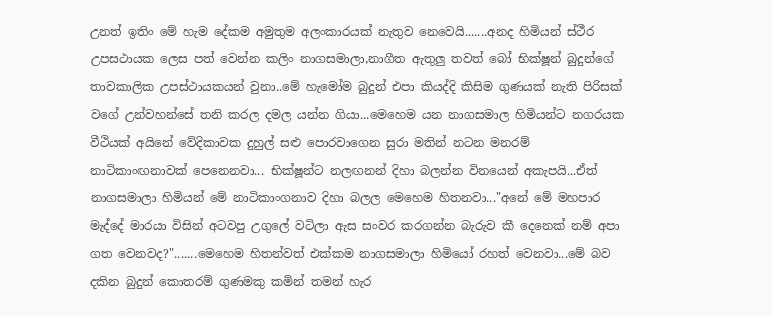උනත් ඉතිං මේ හැම දේකම අමුතුම අලංකාරයක් නැතුව නෙවෙයි.......අනද හිමියන් ස්ථීර උපසථායක ලෙස පත් වෙන්න කලිං නාගසමාලා,නාගීත ඇතුලු තවත් බෝ භික්ෂූන් බුදුන්ගේ තාවකාලික උපස්ථායකයන් වුනා..මේ හැමෝම බුදුන් එපා කියද්දි කිසිම ගුණයක් නැති පිරිසක් වගේ උන්වහන්සේ තනි කරල දමල යන්න ගියා...මෙහෙම යන නාගසමාල හිමියන්ට නගරයක වීථියක් අයිනේ වේදිකාවක දුහුල් සළු පොරවාගෙන සුරා මතින් නටන මනරම් නාටිකාංඟනාවක් පෙනෙනවා... භික්ෂූන්ට නලඟනන් දිහා බලන්න විනයෙන් අකැපයි...ඒත් නාගසමාලා හිමියන් මේ නාටිකාංගනාව දිහා බලල මෙහෙම හිතනවා..."අනේ මේ මහපාර මැද්දේ මාරයා විසින් අටවපු උගුලේ වටිලා ඇස සංවර කරගන්න බැරුව කී දෙනෙක් නම් අපා ගත වෙනවද?".......මෙහෙම හිතන්වත් එක්කම නාගසමාලා හිමියෝ රහත් වෙනවා...මේ බව දකින බුදුන් කොතරම් ගුණමකු කමින් තමන් හැර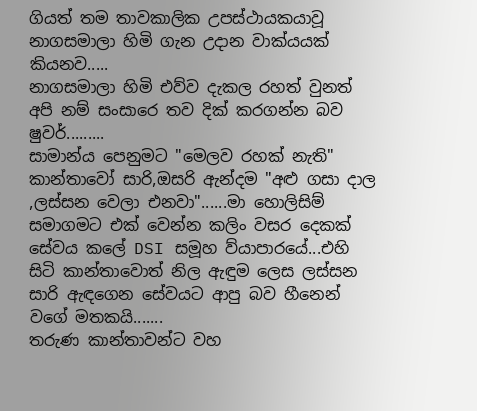ගියත් තම තාවකාලික උපස්ථායකයාවූ නාගසමාලා හිමි ගැන උදාන වාක්යයක් කියනව.....
නාගසමාලා හිමි එව්ව දැකල රහත් වුනත් අපි නම් සංසාරෙ තව දික් කරගන්න බව ෂුවර්.........
සාමාන්ය පෙනුමට "මෙලව රහක් නැති" කාන්තාවෝ සාරි,ඔසරි ඇන්දම "අළු ගසා දාල ,ලස්සන වෙලා එනවා"......මා හොලිසිම් සමාගමට එක් වෙන්න කලිං වසර දෙකක් සේවය කලේ DSI සමූහ ව්යාපාරයේ...එහි සිටි කාන්තාවොත් නිල ඇඳුම ලෙස ලස්සන සාරි ඇඳගෙන සේවයට ආපු බව හීනෙන් වගේ මතකයි.......
තරුණ කාන්තාවන්ට වහ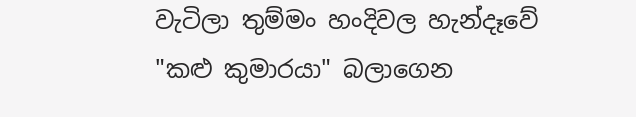වැටිලා තුම්මං හංදිවල හැන්දෑවේ "කළු කුමාරයා" බලාගෙන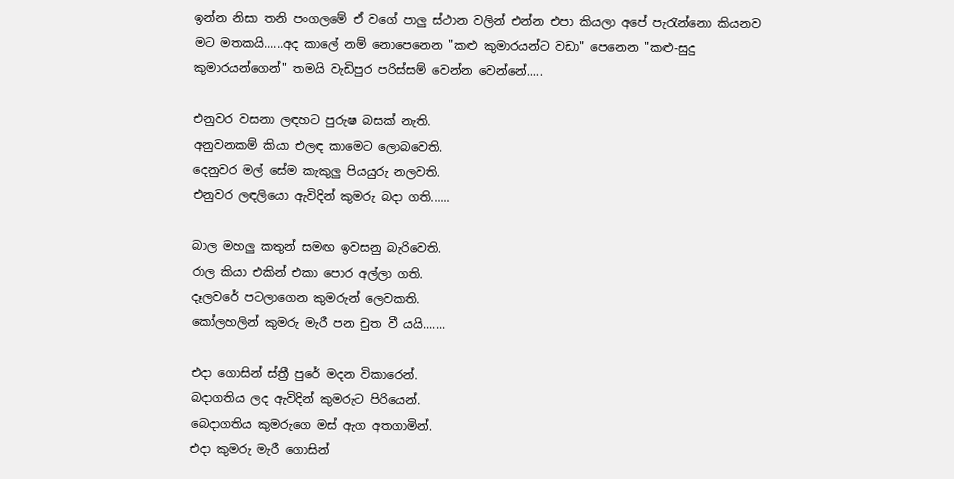ඉන්න නිසා තනි පංගලමේ ඒ වගේ පාලු ස්ථාන වලින් එන්න එපා කියලා අපේ පැරැන්නො කියනව මට මතකයි......අද කාලේ නම් නොපෙනෙන "කළු කුමාරයන්ට වඩා" පෙනෙන "කළු-සුදු කුමාරයන්ගෙන්" තමයි වැඩිපුර පරිස්සම් වෙන්න වෙන්නේ.....

එනුවර වසනා ලඳහට පුරුෂ බසක් නැති.
අනුවනකම් කියා එලඳ කාමෙට ලොබවෙති.
දෙනුවර මල් සේම කැකුලු පියයුරු නලවති.
එනුවර ලඳලියො ඇවිදින් කුමරු බදා ගති......

බාල මහලු කතුන් සමඟ ඉවසනු බැරිවෙති.
රාල කියා එකින් එකා පොර අල්ලා ගති.
දෑලවරේ පටලාගෙන කුමරුන් ලෙවකති.
කෝලහලින් කුමරු මැරී පන චුත වී යයි.......

එදා ගොසින් ස්ත්‍රී පුරේ මදන විකාරෙන්.
බදාගතිය ලද ඇවිදින් කුමරුට පිරියෙන්.
බෙදාගතිය කුමරුගෙ මස් ඇග අතගාමින්.
එදා කුමරු මැරී ගොසින්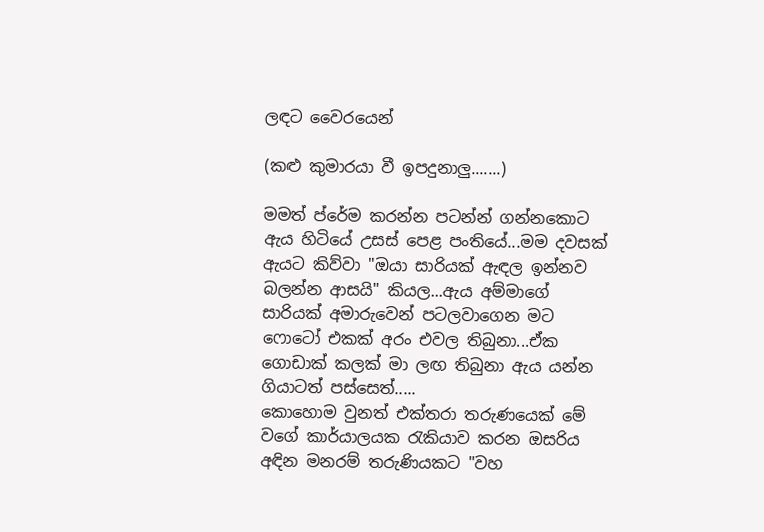ලඳට වෛරයෙන්

(කළු කුමාරයා වී ඉපදුනාලු.......)

මමත් ප්රේම කරන්න පටන්න් ගන්නකොට ඇය හිටියේ උසස් පෙළ පංතියේ...මම දවසක් ඇයට කිව්වා "ඔයා සාරියක් ඇඳල ඉන්නව බලන්න ආසයි" කියල...ඇය අම්මාගේ සාරියක් අමාරුවෙන් පටලවාගෙන මට ෆොටෝ එකක් අරං එවල තිබුනා...ඒක ගොඩාක් කලක් මා ලඟ තිබුනා ඇය යන්න ගියාටත් පස්සෙත්.....
කොහොම වුනත් එක්තරා තරුණයෙක් මේ වගේ කාර්යාලයක රැකියාව කරන ඔසරිය අඳින මනරම් තරුණියකට "වහ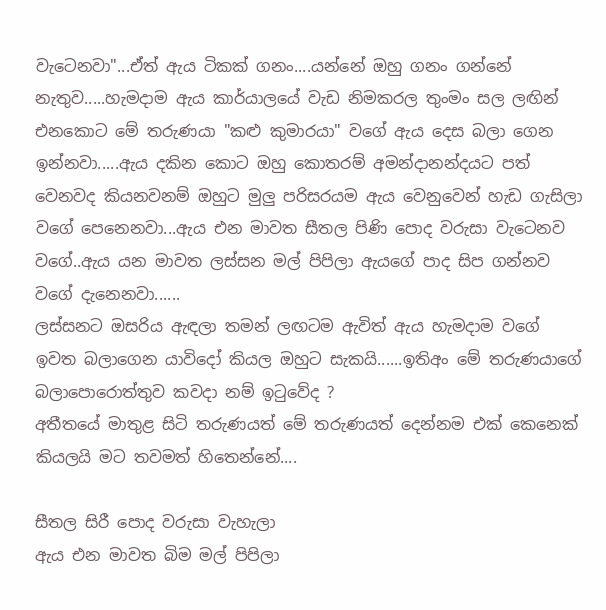වැටෙනවා"...ඒත් ඇය ටිකක් ගනං....යන්නේ ඔහු ගනං ගන්නේ නැතුව.....හැමදාම ඇය කාර්යාලයේ වැඩ නිමකරල තුංමං සල ලඟින් එනකොට මේ තරුණයා "කළු කුමාරයා" වගේ ඇය දෙස බලා ගෙන ඉන්නවා.....ඇය දකින කොට ඔහු කොතරම් අමන්දානන්දයට පත් වෙනවද කියනවනම් ඔහුට මුලු පරිසරයම ඇය වෙනුවෙන් හැඩ ගැසිලා වගේ පෙනෙනවා...ඇය එන මාවත සීතල පිණි පොද වරුසා වැටෙනව වගේ..ඇය යන මාවත ලස්සන මල් පිපිලා ඇයගේ පාද සිප ගන්නව වගේ දැනෙනවා......
ලස්සනට ඔසරිය ඇඳලා තමන් ලඟටම ඇවිත් ඇය හැමදාම වගේ ඉවත බලාගෙන යාවිදෝ කියල ඔහුට සැකයි......ඉතිඅං මේ තරුණයාගේ බලාපොරොත්තුව කවදා නම් ඉටුවේද ?
අතීතයේ මාතුළ සිටි තරුණයත් මේ තරුණයත් දෙන්නම එක් කෙනෙක් කියලයි මට තවමත් හිතෙන්නේ....

සීතල සිරී පොද වරුසා වැහැලා
ඇය එන මාවත බිම මල් පිපිලා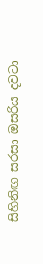සිහිනිඟ සරසා ඔසරිය දවටා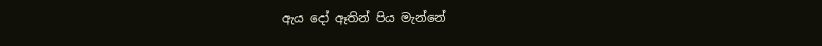ඇය දෝ ඈතින් පිය මැන්නේ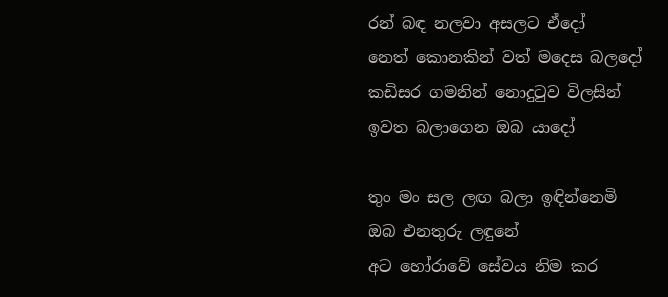රන් බඳ නලවා අසලට ඒදෝ
නෙත් කොනකින් වත් මදෙස බලදෝ
කඩිසර ගමනින් නොදුටුව විලසින්
ඉවත බලාගෙන ඔබ යාදෝ

තුං මං සල ලඟ බලා ඉඳින්නෙමි
ඔබ එනතුරු ලඳුනේ
අට හෝරාවේ සේවය නිම කර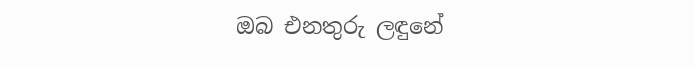ඔබ එනතුරු ලඳුනේ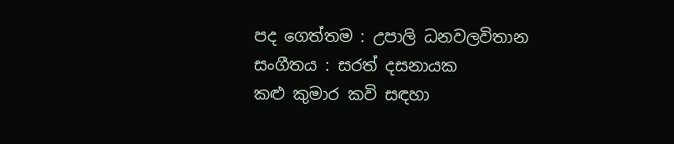පද ගෙත්තම : උපාලි ධනවලවිතාන
සංගීතය : සරත් දසනායක
කළු කුමාර කවි සඳහා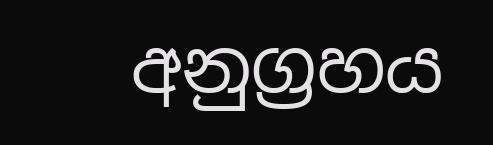අනුග්‍රහය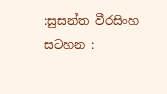:සුසන්ත වීරසිංහ
සටහන :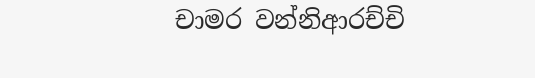චාමර වන්නිආරච්චි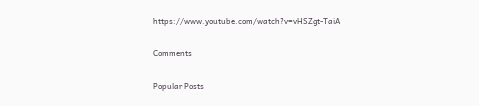https://www.youtube.com/watch?v=vHSZgt-TaiA

Comments

Popular Posts